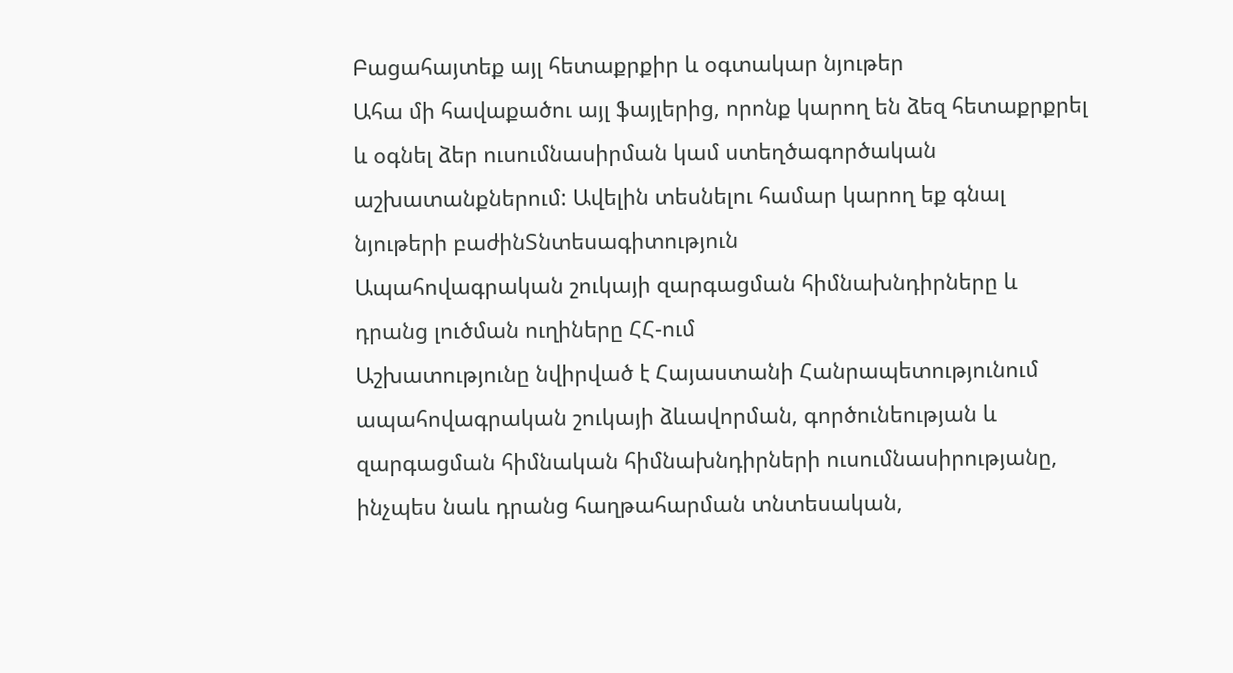Բացահայտեք այլ հետաքրքիր և օգտակար նյութեր
Ահա մի հավաքածու այլ ֆայլերից, որոնք կարող են ձեզ հետաքրքրել և օգնել ձեր ուսումնասիրման կամ ստեղծագործական աշխատանքներում: Ավելին տեսնելու համար կարող եք գնալ նյութերի բաժինՏնտեսագիտություն
Ապահովագրական շուկայի զարգացման հիմնախնդիրները և դրանց լուծման ուղիները ՀՀ-ում
Աշխատությունը նվիրված է Հայաստանի Հանրապետությունում ապահովագրական շուկայի ձևավորման, գործունեության և զարգացման հիմնական հիմնախնդիրների ուսումնասիրությանը, ինչպես նաև դրանց հաղթահարման տնտեսական,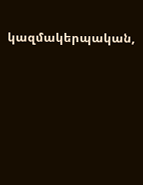կազմակերպական,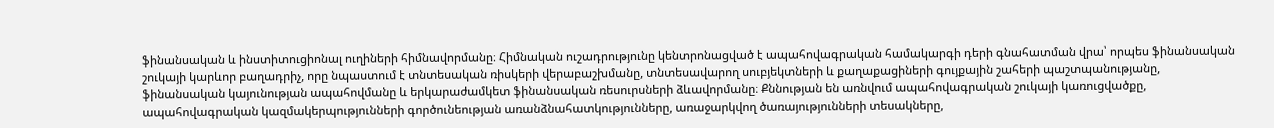ֆինանսական և ինստիտուցիոնալ ուղիների հիմնավորմանը։ Հիմնական ուշադրությունը կենտրոնացված է ապահովագրական համակարգի դերի գնահատման վրա՝ որպես ֆինանսական շուկայի կարևոր բաղադրիչ, որը նպաստում է տնտեսական ռիսկերի վերաբաշխմանը, տնտեսավարող սուբյեկտների և քաղաքացիների գույքային շահերի պաշտպանությանը, ֆինանսական կայունության ապահովմանը և երկարաժամկետ ֆինանսական ռեսուրսների ձևավորմանը։ Քննության են առնվում ապահովագրական շուկայի կառուցվածքը, ապահովագրական կազմակերպությունների գործունեության առանձնահատկությունները, առաջարկվող ծառայությունների տեսակները,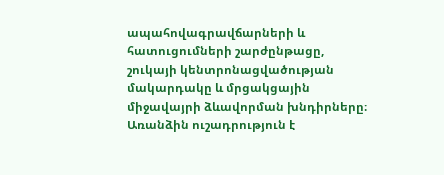ապահովագրավճարների և հատուցումների շարժընթացը, շուկայի կենտրոնացվածության մակարդակը և մրցակցային միջավայրի ձևավորման խնդիրները։ Առանձին ուշադրություն է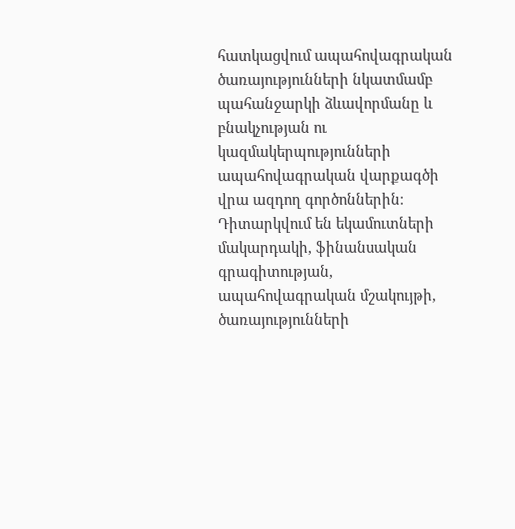հատկացվում ապահովագրական ծառայությունների նկատմամբ պահանջարկի ձևավորմանը և բնակչության ու կազմակերպությունների ապահովագրական վարքագծի վրա ազդող գործոններին։ Դիտարկվում են եկամուտների մակարդակի, ֆինանսական գրագիտության, ապահովագրական մշակույթի, ծառայությունների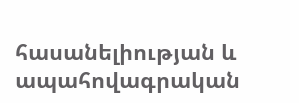հասանելիության և ապահովագրական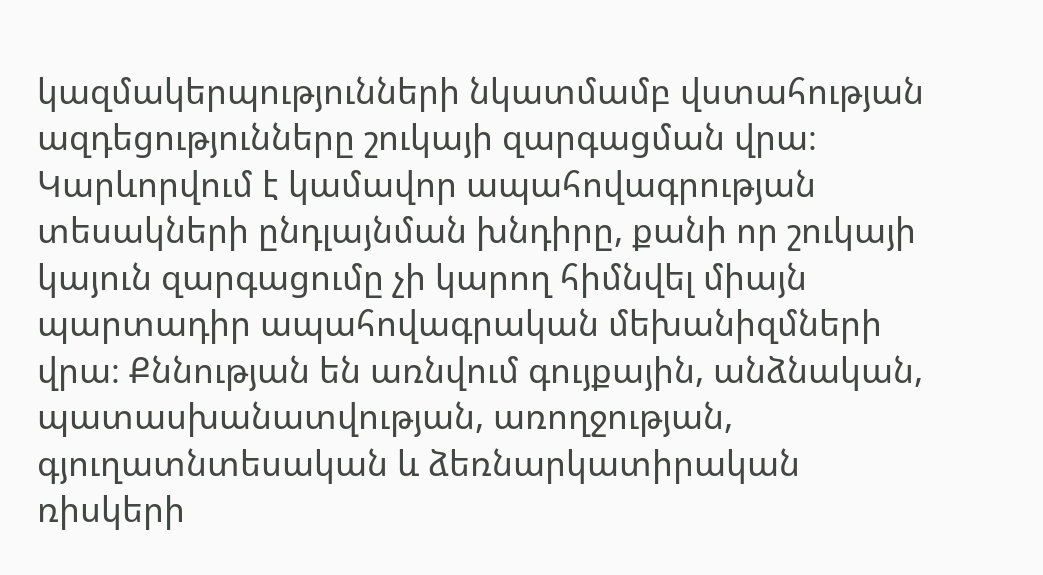կազմակերպությունների նկատմամբ վստահության ազդեցությունները շուկայի զարգացման վրա։ Կարևորվում է կամավոր ապահովագրության տեսակների ընդլայնման խնդիրը, քանի որ շուկայի կայուն զարգացումը չի կարող հիմնվել միայն պարտադիր ապահովագրական մեխանիզմների վրա։ Քննության են առնվում գույքային, անձնական, պատասխանատվության, առողջության, գյուղատնտեսական և ձեռնարկատիրական ռիսկերի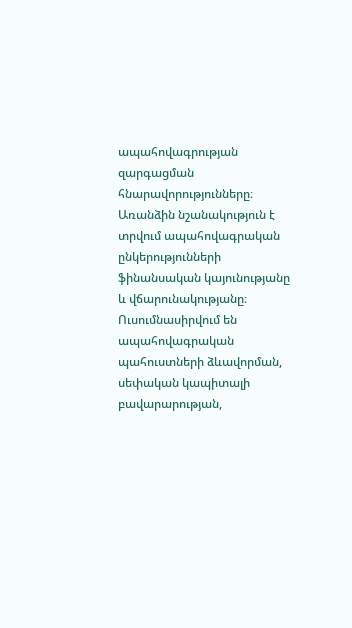ապահովագրության զարգացման հնարավորությունները։ Առանձին նշանակություն է տրվում ապահովագրական ընկերությունների ֆինանսական կայունությանը և վճարունակությանը։ Ուսումնասիրվում են ապահովագրական պահուստների ձևավորման, սեփական կապիտալի բավարարության,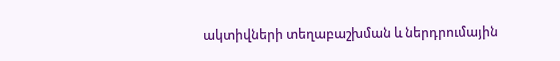ակտիվների տեղաբաշխման և ներդրումային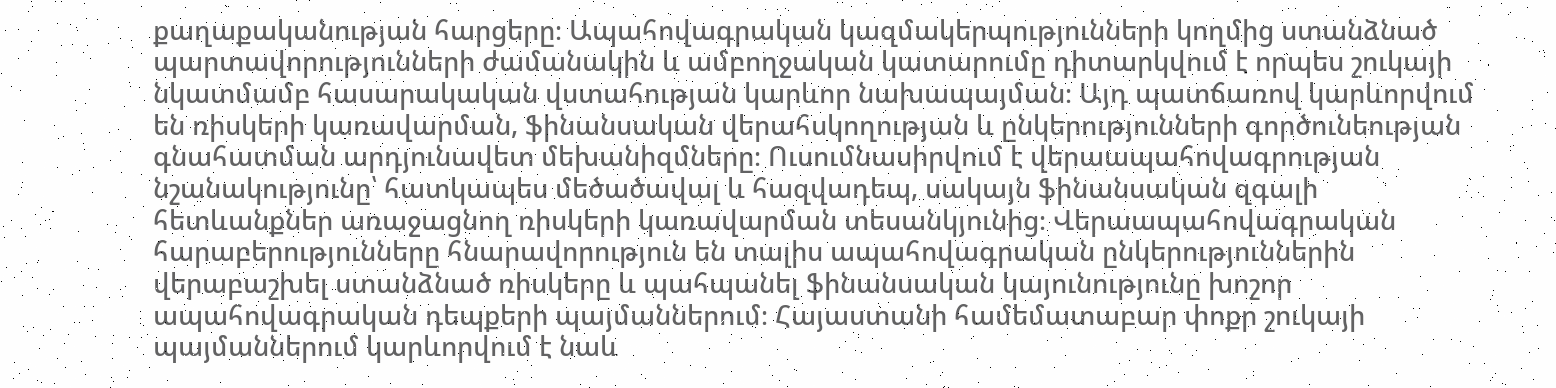քաղաքականության հարցերը։ Ապահովագրական կազմակերպությունների կողմից ստանձնած պարտավորությունների ժամանակին և ամբողջական կատարումը դիտարկվում է որպես շուկայի նկատմամբ հասարակական վստահության կարևոր նախապայման։ Այդ պատճառով կարևորվում են ռիսկերի կառավարման, ֆինանսական վերահսկողության և ընկերությունների գործունեության գնահատման արդյունավետ մեխանիզմները։ Ուսումնասիրվում է վերաապահովագրության նշանակությունը՝ հատկապես մեծածավալ և հազվադեպ, սակայն ֆինանսական զգալի հետևանքներ առաջացնող ռիսկերի կառավարման տեսանկյունից։ Վերաապահովագրական հարաբերությունները հնարավորություն են տալիս ապահովագրական ընկերություններին վերաբաշխել ստանձնած ռիսկերը և պահպանել ֆինանսական կայունությունը խոշոր ապահովագրական դեպքերի պայմաններում։ Հայաստանի համեմատաբար փոքր շուկայի պայմաններում կարևորվում է նաև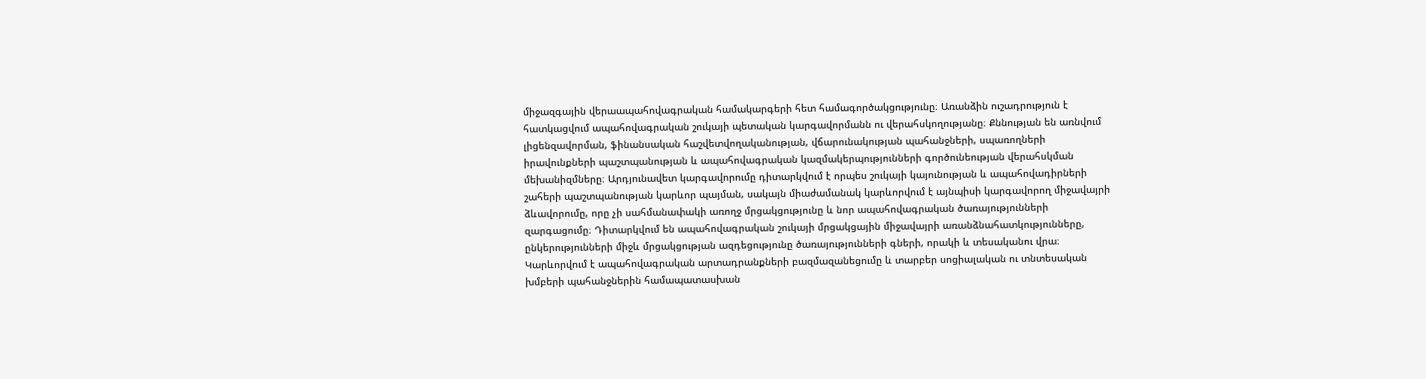միջազգային վերաապահովագրական համակարգերի հետ համագործակցությունը։ Առանձին ուշադրություն է հատկացվում ապահովագրական շուկայի պետական կարգավորմանն ու վերահսկողությանը։ Քննության են առնվում լիցենզավորման, ֆինանսական հաշվետվողականության, վճարունակության պահանջների, սպառողների իրավունքների պաշտպանության և ապահովագրական կազմակերպությունների գործունեության վերահսկման մեխանիզմները։ Արդյունավետ կարգավորումը դիտարկվում է որպես շուկայի կայունության և ապահովադիրների շահերի պաշտպանության կարևոր պայման, սակայն միաժամանակ կարևորվում է այնպիսի կարգավորող միջավայրի ձևավորումը, որը չի սահմանափակի առողջ մրցակցությունը և նոր ապահովագրական ծառայությունների զարգացումը։ Դիտարկվում են ապահովագրական շուկայի մրցակցային միջավայրի առանձնահատկությունները, ընկերությունների միջև մրցակցության ազդեցությունը ծառայությունների գների, որակի և տեսականու վրա։ Կարևորվում է ապահովագրական արտադրանքների բազմազանեցումը և տարբեր սոցիալական ու տնտեսական խմբերի պահանջներին համապատասխան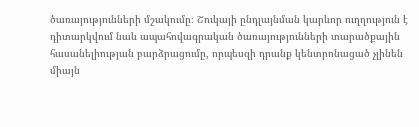ծառայությունների մշակումը։ Շուկայի ընդլայնման կարևոր ուղղություն է դիտարկվում նաև ապահովագրական ծառայությունների տարածքային հասանելիության բարձրացումը, որպեսզի դրանք կենտրոնացած չլինեն միայն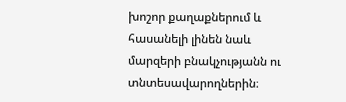խոշոր քաղաքներում և հասանելի լինեն նաև մարզերի բնակչությանն ու տնտեսավարողներին։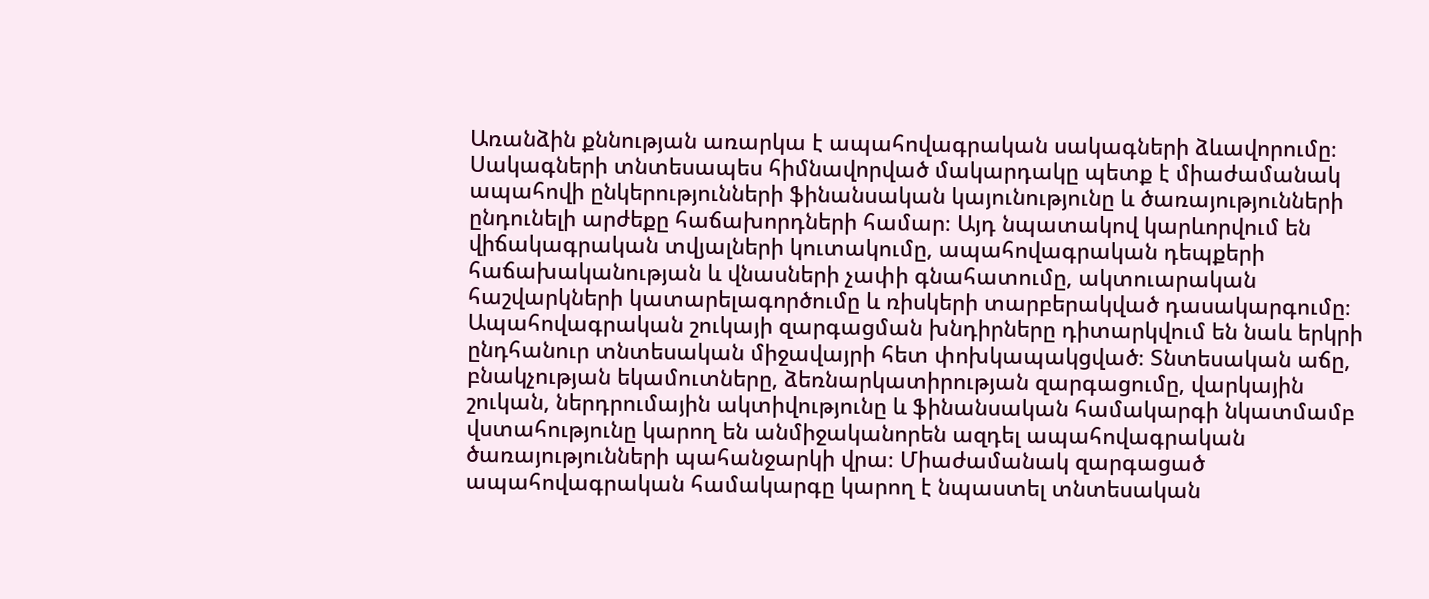Առանձին քննության առարկա է ապահովագրական սակագների ձևավորումը։ Սակագների տնտեսապես հիմնավորված մակարդակը պետք է միաժամանակ ապահովի ընկերությունների ֆինանսական կայունությունը և ծառայությունների ընդունելի արժեքը հաճախորդների համար։ Այդ նպատակով կարևորվում են վիճակագրական տվյալների կուտակումը, ապահովագրական դեպքերի հաճախականության և վնասների չափի գնահատումը, ակտուարական հաշվարկների կատարելագործումը և ռիսկերի տարբերակված դասակարգումը։ Ապահովագրական շուկայի զարգացման խնդիրները դիտարկվում են նաև երկրի ընդհանուր տնտեսական միջավայրի հետ փոխկապակցված։ Տնտեսական աճը, բնակչության եկամուտները, ձեռնարկատիրության զարգացումը, վարկային շուկան, ներդրումային ակտիվությունը և ֆինանսական համակարգի նկատմամբ վստահությունը կարող են անմիջականորեն ազդել ապահովագրական ծառայությունների պահանջարկի վրա։ Միաժամանակ զարգացած ապահովագրական համակարգը կարող է նպաստել տնտեսական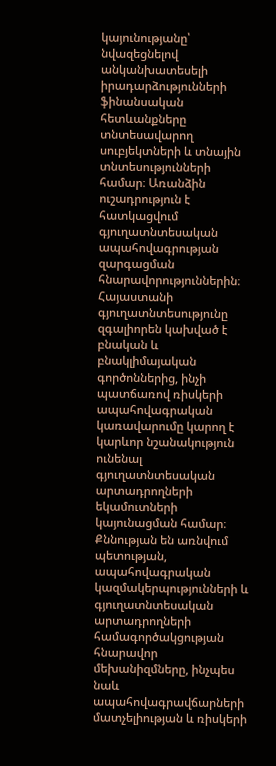կայունությանը՝ նվազեցնելով անկանխատեսելի իրադարձությունների ֆինանսական հետևանքները տնտեսավարող սուբյեկտների և տնային տնտեսությունների համար։ Առանձին ուշադրություն է հատկացվում գյուղատնտեսական ապահովագրության զարգացման հնարավորություններին։ Հայաստանի գյուղատնտեսությունը զգալիորեն կախված է բնական և բնակլիմայական գործոններից, ինչի պատճառով ռիսկերի ապահովագրական կառավարումը կարող է կարևոր նշանակություն ունենալ գյուղատնտեսական արտադրողների եկամուտների կայունացման համար։ Քննության են առնվում պետության, ապահովագրական կազմակերպությունների և գյուղատնտեսական արտադրողների համագործակցության հնարավոր մեխանիզմները, ինչպես նաև ապահովագրավճարների մատչելիության և ռիսկերի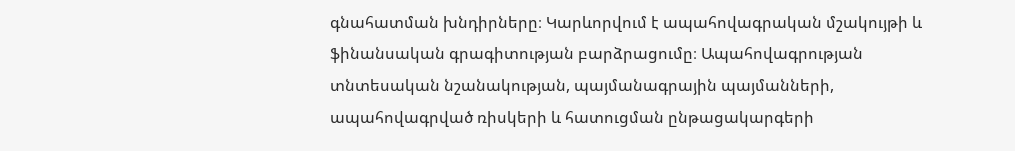գնահատման խնդիրները։ Կարևորվում է ապահովագրական մշակույթի և ֆինանսական գրագիտության բարձրացումը։ Ապահովագրության տնտեսական նշանակության, պայմանագրային պայմանների, ապահովագրված ռիսկերի և հատուցման ընթացակարգերի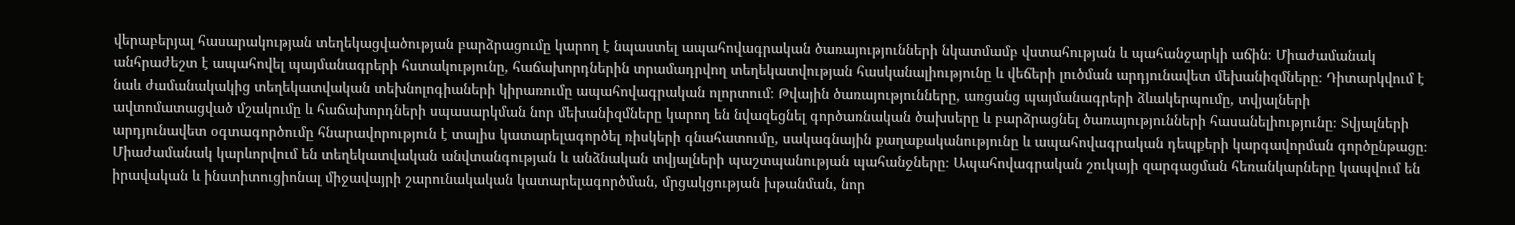վերաբերյալ հասարակության տեղեկացվածության բարձրացումը կարող է նպաստել ապահովագրական ծառայությունների նկատմամբ վստահության և պահանջարկի աճին։ Միաժամանակ անհրաժեշտ է ապահովել պայմանագրերի հստակությունը, հաճախորդներին տրամադրվող տեղեկատվության հասկանալիությունը և վեճերի լուծման արդյունավետ մեխանիզմները։ Դիտարկվում է նաև ժամանակակից տեղեկատվական տեխնոլոգիաների կիրառումը ապահովագրական ոլորտում։ Թվային ծառայությունները, առցանց պայմանագրերի ձևակերպումը, տվյալների ավտոմատացված մշակումը և հաճախորդների սպասարկման նոր մեխանիզմները կարող են նվազեցնել գործառնական ծախսերը և բարձրացնել ծառայությունների հասանելիությունը։ Տվյալների արդյունավետ օգտագործումը հնարավորություն է տալիս կատարելագործել ռիսկերի գնահատումը, սակագնային քաղաքականությունը և ապահովագրական դեպքերի կարգավորման գործընթացը։ Միաժամանակ կարևորվում են տեղեկատվական անվտանգության և անձնական տվյալների պաշտպանության պահանջները։ Ապահովագրական շուկայի զարգացման հեռանկարները կապվում են իրավական և ինստիտուցիոնալ միջավայրի շարունակական կատարելագործման, մրցակցության խթանման, նոր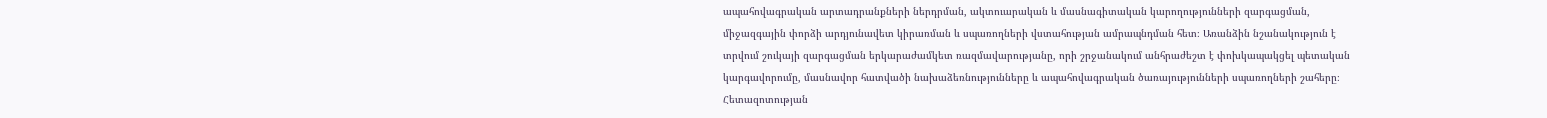ապահովագրական արտադրանքների ներդրման, ակտուարական և մասնագիտական կարողությունների զարգացման, միջազգային փորձի արդյունավետ կիրառման և սպառողների վստահության ամրապնդման հետ։ Առանձին նշանակություն է տրվում շուկայի զարգացման երկարաժամկետ ռազմավարությանը, որի շրջանակում անհրաժեշտ է փոխկապակցել պետական կարգավորումը, մասնավոր հատվածի նախաձեռնությունները և ապահովագրական ծառայությունների սպառողների շահերը։ Հետազոտության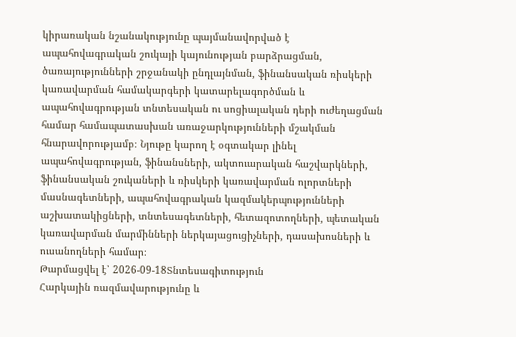կիրառական նշանակությունը պայմանավորված է ապահովագրական շուկայի կայունության բարձրացման, ծառայությունների շրջանակի ընդլայնման, ֆինանսական ռիսկերի կառավարման համակարգերի կատարելագործման և ապահովագրության տնտեսական ու սոցիալական դերի ուժեղացման համար համապատասխան առաջարկությունների մշակման հնարավորությամբ։ Նյութը կարող է օգտակար լինել ապահովագրության, ֆինանսների, ակտուարական հաշվարկների, ֆինանսական շուկաների և ռիսկերի կառավարման ոլորտների մասնագետների, ապահովագրական կազմակերպությունների աշխատակիցների, տնտեսագետների, հետազոտողների, պետական կառավարման մարմինների ներկայացուցիչների, դասախոսների և ուսանողների համար։
Թարմացվել է՝ 2026-09-18Տնտեսագիտություն
Հարկային ռազմավարությունը և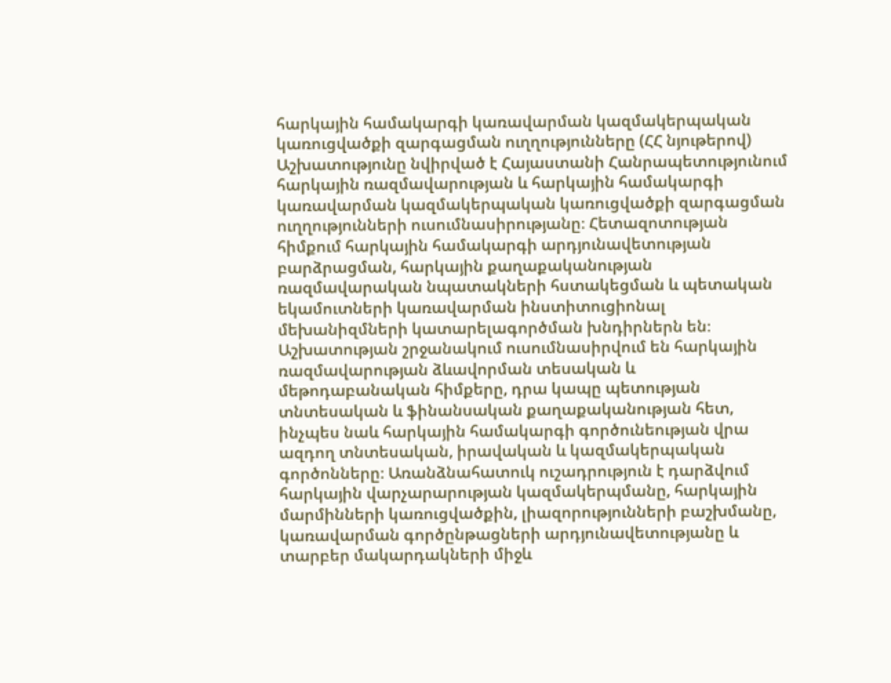հարկային համակարգի կառավարման կազմակերպական կառուցվածքի զարգացման ուղղությունները (ՀՀ նյութերով)
Աշխատությունը նվիրված է Հայաստանի Հանրապետությունում հարկային ռազմավարության և հարկային համակարգի կառավարման կազմակերպական կառուցվածքի զարգացման ուղղությունների ուսումնասիրությանը։ Հետազոտության հիմքում հարկային համակարգի արդյունավետության բարձրացման, հարկային քաղաքականության ռազմավարական նպատակների հստակեցման և պետական եկամուտների կառավարման ինստիտուցիոնալ մեխանիզմների կատարելագործման խնդիրներն են։ Աշխատության շրջանակում ուսումնասիրվում են հարկային ռազմավարության ձևավորման տեսական և մեթոդաբանական հիմքերը, դրա կապը պետության տնտեսական և ֆինանսական քաղաքականության հետ, ինչպես նաև հարկային համակարգի գործունեության վրա ազդող տնտեսական, իրավական և կազմակերպական գործոնները։ Առանձնահատուկ ուշադրություն է դարձվում հարկային վարչարարության կազմակերպմանը, հարկային մարմինների կառուցվածքին, լիազորությունների բաշխմանը, կառավարման գործընթացների արդյունավետությանը և տարբեր մակարդակների միջև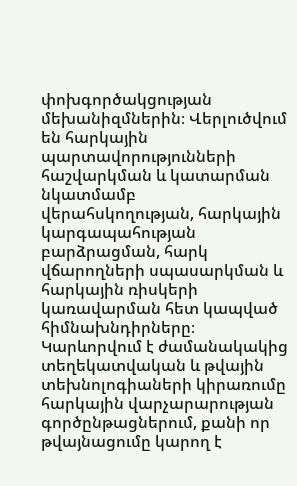փոխգործակցության մեխանիզմներին։ Վերլուծվում են հարկային պարտավորությունների հաշվարկման և կատարման նկատմամբ վերահսկողության, հարկային կարգապահության բարձրացման, հարկ վճարողների սպասարկման և հարկային ռիսկերի կառավարման հետ կապված հիմնախնդիրները։ Կարևորվում է ժամանակակից տեղեկատվական և թվային տեխնոլոգիաների կիրառումը հարկային վարչարարության գործընթացներում, քանի որ թվայնացումը կարող է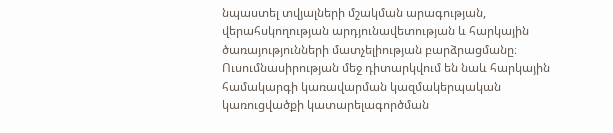նպաստել տվյալների մշակման արագության, վերահսկողության արդյունավետության և հարկային ծառայությունների մատչելիության բարձրացմանը։ Ուսումնասիրության մեջ դիտարկվում են նաև հարկային համակարգի կառավարման կազմակերպական կառուցվածքի կատարելագործման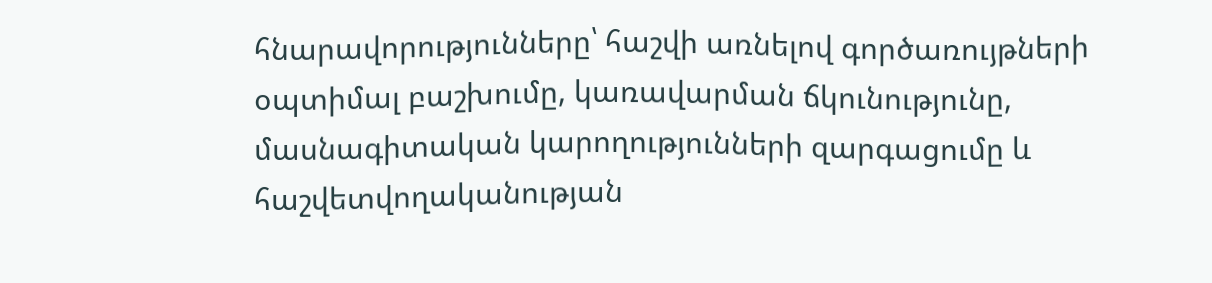հնարավորությունները՝ հաշվի առնելով գործառույթների օպտիմալ բաշխումը, կառավարման ճկունությունը, մասնագիտական կարողությունների զարգացումը և հաշվետվողականության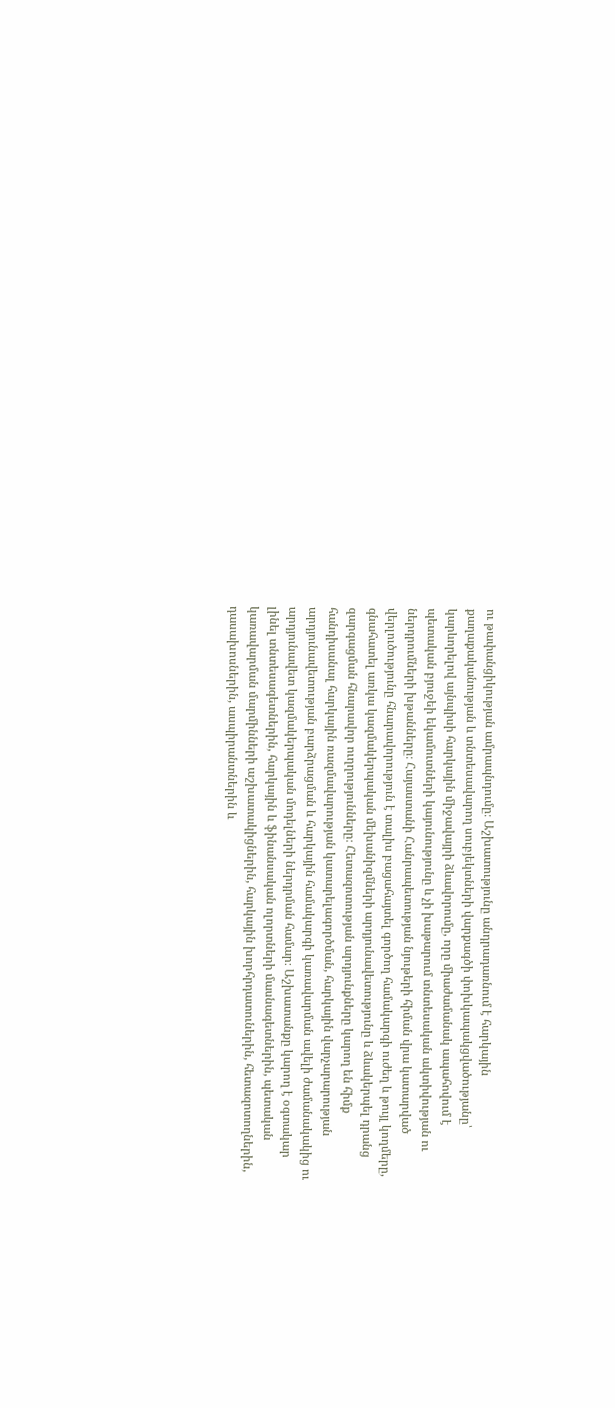ու թափանցիկության ամրապնդումը։ Աշխատությունը անդրադառնում է հարկային քաղաքականության և տնտեսավարող սուբյեկտների վարքագծի փոխկապակցվածությանը՝ կարևորելով այնպիսի հարկային միջավայրի ձևավորումը, որը միաժամանակ ապահովում է պետական բյուջեի եկամուտների կայունությունը և չի խաթարում տնտեսական ակտիվության ու ներդրումների խթանները։ Հայաստանի Հանրապետության նյութերի հիման վրա կատարված վերլուծությունը հնարավորություն է տալիս բացահայտել գործող համակարգի ուժեղ և թույլ կողմերը, գնահատել առկա կազմակերպական մեխանիզմների արդյունավետությունը և ձևակերպել դրանց զարգացման հնարավոր ուղղությունները։ Հետազոտության արդյունքները կարող են հիմք հանդիսանալ հարկային ռազմավարության կատարելագործման, հարկային վարչարարության արդյունավետության բարձրացման և հարկային համակարգի կառավարման ավելի ժամանակակից ու արդյունավետ կազմակերպական մոդելների ներդրման համար։ Աշխատանքը կարող է օգտակար լինել տնտեսագետներին, հարկային և ֆինանսական ոլորտների մասնագետներին, պետական կառավարման մարմինների աշխատակիցներին, հարկային խորհրդատուներին, հետազոտողներին, դասախոսներին, ասպիրանտներին և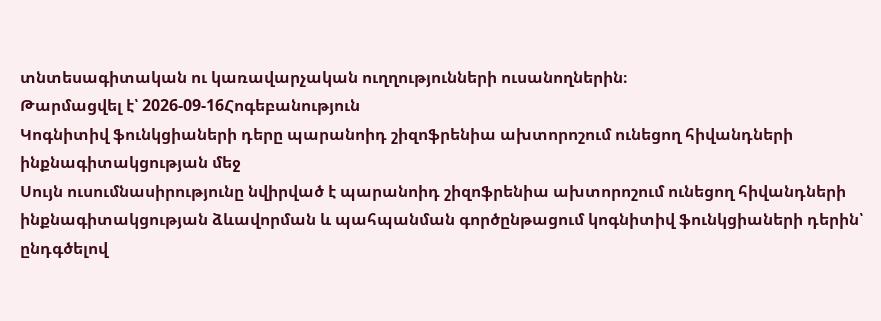տնտեսագիտական ու կառավարչական ուղղությունների ուսանողներին։
Թարմացվել է՝ 2026-09-16Հոգեբանություն
Կոգնիտիվ ֆունկցիաների դերը պարանոիդ շիզոֆրենիա ախտորոշում ունեցող հիվանդների ինքնագիտակցության մեջ
Սույն ուսումնասիրությունը նվիրված է պարանոիդ շիզոֆրենիա ախտորոշում ունեցող հիվանդների ինքնագիտակցության ձևավորման և պահպանման գործընթացում կոգնիտիվ ֆունկցիաների դերին՝ ընդգծելով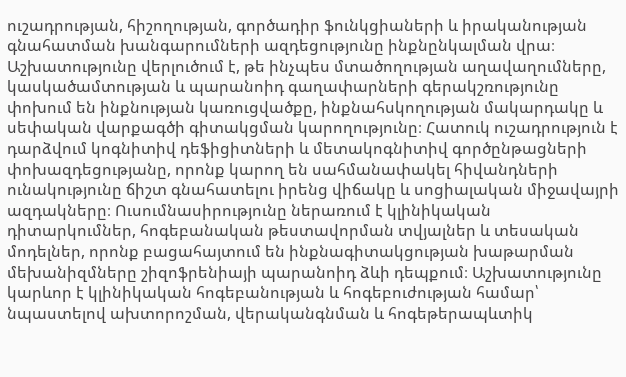ուշադրության, հիշողության, գործադիր ֆունկցիաների և իրականության գնահատման խանգարումների ազդեցությունը ինքնընկալման վրա։ Աշխատությունը վերլուծում է, թե ինչպես մտածողության աղավաղումները, կասկածամտության և պարանոիդ գաղափարների գերակշռությունը փոխում են ինքնության կառուցվածքը, ինքնահսկողության մակարդակը և սեփական վարքագծի գիտակցման կարողությունը։ Հատուկ ուշադրություն է դարձվում կոգնիտիվ դեֆիցիտների և մետակոգնիտիվ գործընթացների փոխազդեցությանը, որոնք կարող են սահմանափակել հիվանդների ունակությունը ճիշտ գնահատելու իրենց վիճակը և սոցիալական միջավայրի ազդակները։ Ուսումնասիրությունը ներառում է կլինիկական դիտարկումներ, հոգեբանական թեստավորման տվյալներ և տեսական մոդելներ, որոնք բացահայտում են ինքնագիտակցության խաթարման մեխանիզմները շիզոֆրենիայի պարանոիդ ձևի դեպքում։ Աշխատությունը կարևոր է կլինիկական հոգեբանության և հոգեբուժության համար՝ նպաստելով ախտորոշման, վերականգնման և հոգեթերապևտիկ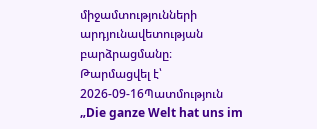միջամտությունների արդյունավետության բարձրացմանը։
Թարմացվել է՝ 2026-09-16Պատմություն
„Die ganze Welt hat uns im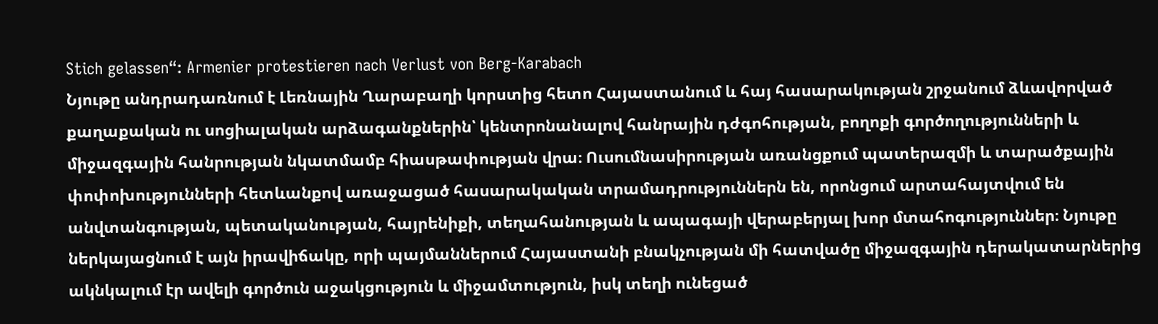Stich gelassen“: Armenier protestieren nach Verlust von Berg-Karabach
Նյութը անդրադառնում է Լեռնային Ղարաբաղի կորստից հետո Հայաստանում և հայ հասարակության շրջանում ձևավորված քաղաքական ու սոցիալական արձագանքներին՝ կենտրոնանալով հանրային դժգոհության, բողոքի գործողությունների և միջազգային հանրության նկատմամբ հիասթափության վրա։ Ուսումնասիրության առանցքում պատերազմի և տարածքային փոփոխությունների հետևանքով առաջացած հասարակական տրամադրություններն են, որոնցում արտահայտվում են անվտանգության, պետականության, հայրենիքի, տեղահանության և ապագայի վերաբերյալ խոր մտահոգություններ։ Նյութը ներկայացնում է այն իրավիճակը, որի պայմաններում Հայաստանի բնակչության մի հատվածը միջազգային դերակատարներից ակնկալում էր ավելի գործուն աջակցություն և միջամտություն, իսկ տեղի ունեցած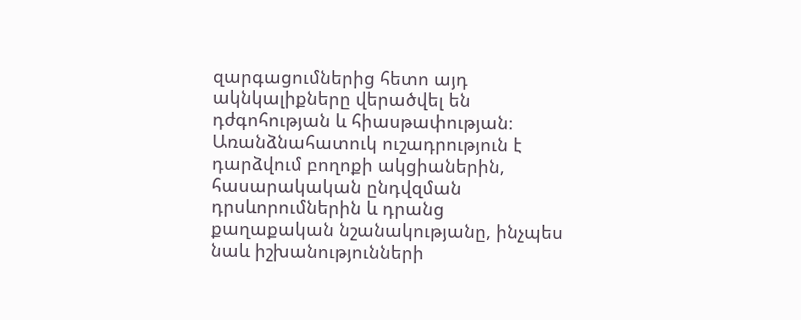զարգացումներից հետո այդ ակնկալիքները վերածվել են դժգոհության և հիասթափության։ Առանձնահատուկ ուշադրություն է դարձվում բողոքի ակցիաներին, հասարակական ընդվզման դրսևորումներին և դրանց քաղաքական նշանակությանը, ինչպես նաև իշխանությունների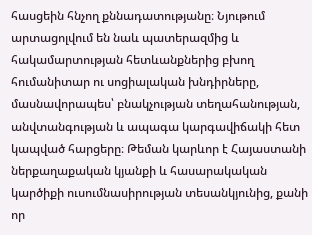հասցեին հնչող քննադատությանը։ Նյութում արտացոլվում են նաև պատերազմից և հակամարտության հետևանքներից բխող հումանիտար ու սոցիալական խնդիրները, մասնավորապես՝ բնակչության տեղահանության, անվտանգության և ապագա կարգավիճակի հետ կապված հարցերը։ Թեման կարևոր է Հայաստանի ներքաղաքական կյանքի և հասարակական կարծիքի ուսումնասիրության տեսանկյունից, քանի որ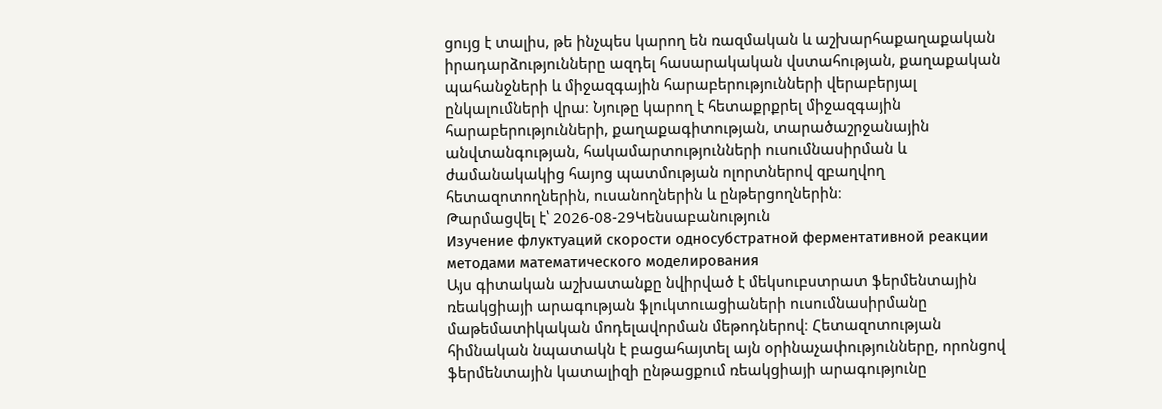ցույց է տալիս, թե ինչպես կարող են ռազմական և աշխարհաքաղաքական իրադարձությունները ազդել հասարակական վստահության, քաղաքական պահանջների և միջազգային հարաբերությունների վերաբերյալ ընկալումների վրա։ Նյութը կարող է հետաքրքրել միջազգային հարաբերությունների, քաղաքագիտության, տարածաշրջանային անվտանգության, հակամարտությունների ուսումնասիրման և ժամանակակից հայոց պատմության ոլորտներով զբաղվող հետազոտողներին, ուսանողներին և ընթերցողներին։
Թարմացվել է՝ 2026-08-29Կենսաբանություն
Изучение флуктуаций скорости односубстратной ферментативной реакции методами математического моделирования
Այս գիտական աշխատանքը նվիրված է մեկսուբստրատ ֆերմենտային ռեակցիայի արագության ֆլուկտուացիաների ուսումնասիրմանը մաթեմատիկական մոդելավորման մեթոդներով։ Հետազոտության հիմնական նպատակն է բացահայտել այն օրինաչափությունները, որոնցով ֆերմենտային կատալիզի ընթացքում ռեակցիայի արագությունը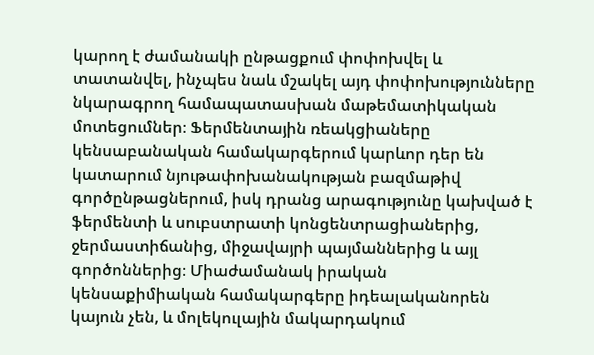կարող է ժամանակի ընթացքում փոփոխվել և տատանվել, ինչպես նաև մշակել այդ փոփոխությունները նկարագրող համապատասխան մաթեմատիկական մոտեցումներ։ Ֆերմենտային ռեակցիաները կենսաբանական համակարգերում կարևոր դեր են կատարում նյութափոխանակության բազմաթիվ գործընթացներում, իսկ դրանց արագությունը կախված է ֆերմենտի և սուբստրատի կոնցենտրացիաներից, ջերմաստիճանից, միջավայրի պայմաններից և այլ գործոններից։ Միաժամանակ իրական կենսաքիմիական համակարգերը իդեալականորեն կայուն չեն, և մոլեկուլային մակարդակում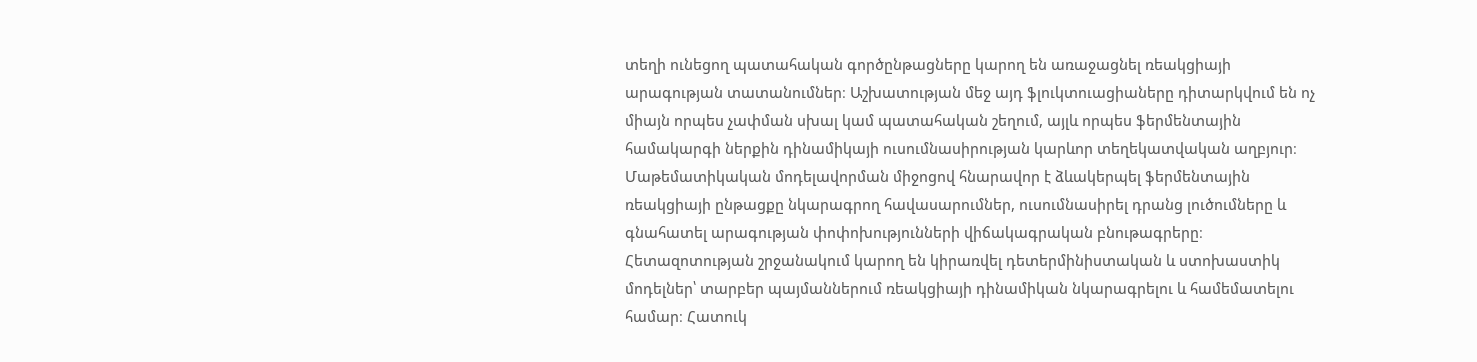տեղի ունեցող պատահական գործընթացները կարող են առաջացնել ռեակցիայի արագության տատանումներ։ Աշխատության մեջ այդ ֆլուկտուացիաները դիտարկվում են ոչ միայն որպես չափման սխալ կամ պատահական շեղում, այլև որպես ֆերմենտային համակարգի ներքին դինամիկայի ուսումնասիրության կարևոր տեղեկատվական աղբյուր։ Մաթեմատիկական մոդելավորման միջոցով հնարավոր է ձևակերպել ֆերմենտային ռեակցիայի ընթացքը նկարագրող հավասարումներ, ուսումնասիրել դրանց լուծումները և գնահատել արագության փոփոխությունների վիճակագրական բնութագրերը։ Հետազոտության շրջանակում կարող են կիրառվել դետերմինիստական և ստոխաստիկ մոդելներ՝ տարբեր պայմաններում ռեակցիայի դինամիկան նկարագրելու և համեմատելու համար։ Հատուկ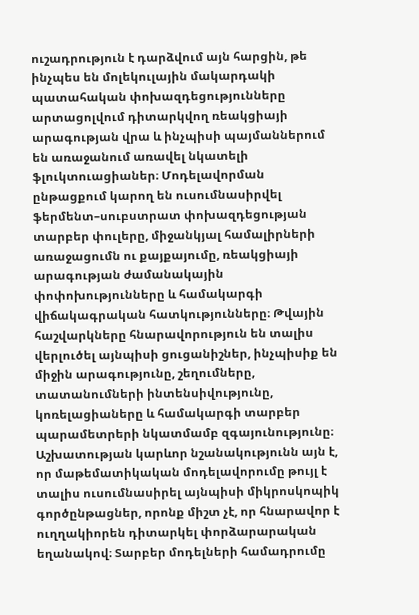ուշադրություն է դարձվում այն հարցին, թե ինչպես են մոլեկուլային մակարդակի պատահական փոխազդեցությունները արտացոլվում դիտարկվող ռեակցիայի արագության վրա և ինչպիսի պայմաններում են առաջանում առավել նկատելի ֆլուկտուացիաներ։ Մոդելավորման ընթացքում կարող են ուսումնասիրվել ֆերմենտ–սուբստրատ փոխազդեցության տարբեր փուլերը, միջանկյալ համալիրների առաջացումն ու քայքայումը, ռեակցիայի արագության ժամանակային փոփոխությունները և համակարգի վիճակագրական հատկությունները։ Թվային հաշվարկները հնարավորություն են տալիս վերլուծել այնպիսի ցուցանիշներ, ինչպիսիք են միջին արագությունը, շեղումները, տատանումների ինտենսիվությունը, կոռելացիաները և համակարգի տարբեր պարամետրերի նկատմամբ զգայունությունը։ Աշխատության կարևոր նշանակությունն այն է, որ մաթեմատիկական մոդելավորումը թույլ է տալիս ուսումնասիրել այնպիսի միկրոսկոպիկ գործընթացներ, որոնք միշտ չէ, որ հնարավոր է ուղղակիորեն դիտարկել փորձարարական եղանակով։ Տարբեր մոդելների համադրումը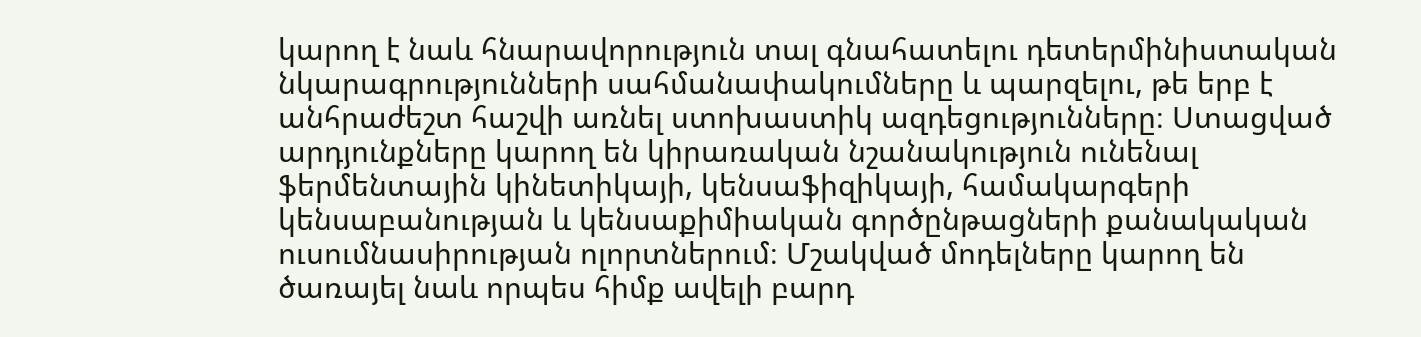կարող է նաև հնարավորություն տալ գնահատելու դետերմինիստական նկարագրությունների սահմանափակումները և պարզելու, թե երբ է անհրաժեշտ հաշվի առնել ստոխաստիկ ազդեցությունները։ Ստացված արդյունքները կարող են կիրառական նշանակություն ունենալ ֆերմենտային կինետիկայի, կենսաֆիզիկայի, համակարգերի կենսաբանության և կենսաքիմիական գործընթացների քանակական ուսումնասիրության ոլորտներում։ Մշակված մոդելները կարող են ծառայել նաև որպես հիմք ավելի բարդ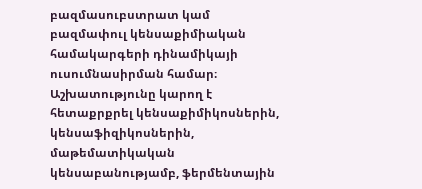բազմասուբստրատ կամ բազմափուլ կենսաքիմիական համակարգերի դինամիկայի ուսումնասիրման համար։ Աշխատությունը կարող է հետաքրքրել կենսաքիմիկոսներին, կենսաֆիզիկոսներին, մաթեմատիկական կենսաբանությամբ, ֆերմենտային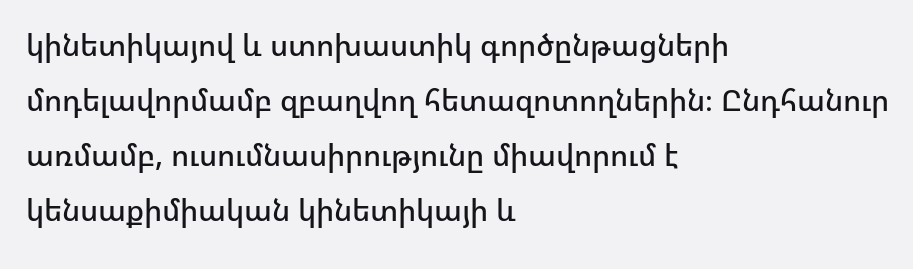կինետիկայով և ստոխաստիկ գործընթացների մոդելավորմամբ զբաղվող հետազոտողներին։ Ընդհանուր առմամբ, ուսումնասիրությունը միավորում է կենսաքիմիական կինետիկայի և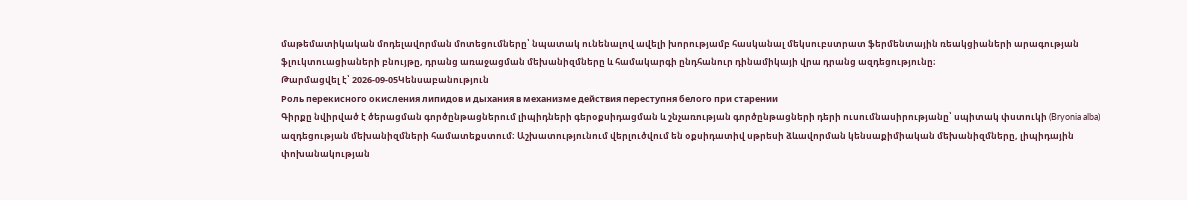մաթեմատիկական մոդելավորման մոտեցումները՝ նպատակ ունենալով ավելի խորությամբ հասկանալ մեկսուբստրատ ֆերմենտային ռեակցիաների արագության ֆլուկտուացիաների բնույթը, դրանց առաջացման մեխանիզմները և համակարգի ընդհանուր դինամիկայի վրա դրանց ազդեցությունը։
Թարմացվել է՝ 2026-09-05Կենսաբանություն
Роль перекисного окисления липидов и дыхания в механизме действия переступня белого при старении
Գիրքը նվիրված է ծերացման գործընթացներում լիպիդների գերօքսիդացման և շնչառության գործընթացների դերի ուսումնասիրությանը՝ սպիտակ փստուկի (Bryonia alba) ազդեցության մեխանիզմների համատեքստում։ Աշխատությունում վերլուծվում են օքսիդատիվ սթրեսի ձևավորման կենսաքիմիական մեխանիզմները, լիպիդային փոխանակության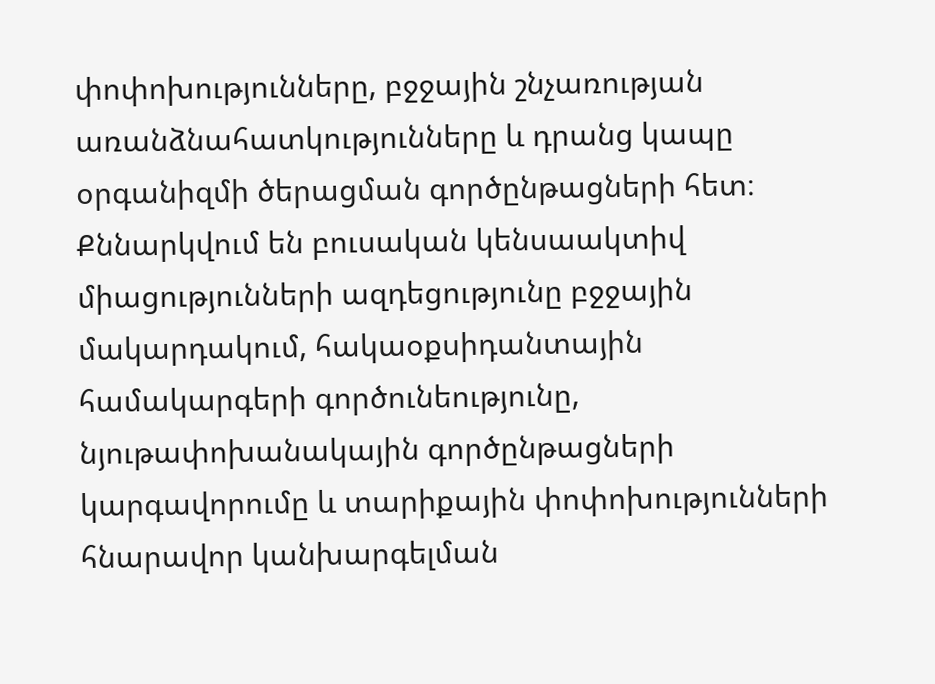փոփոխությունները, բջջային շնչառության առանձնահատկությունները և դրանց կապը օրգանիզմի ծերացման գործընթացների հետ։ Քննարկվում են բուսական կենսաակտիվ միացությունների ազդեցությունը բջջային մակարդակում, հակաօքսիդանտային համակարգերի գործունեությունը, նյութափոխանակային գործընթացների կարգավորումը և տարիքային փոփոխությունների հնարավոր կանխարգելման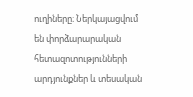ուղիները։ Ներկայացվում են փորձարարական հետազոտությունների արդյունքներ և տեսական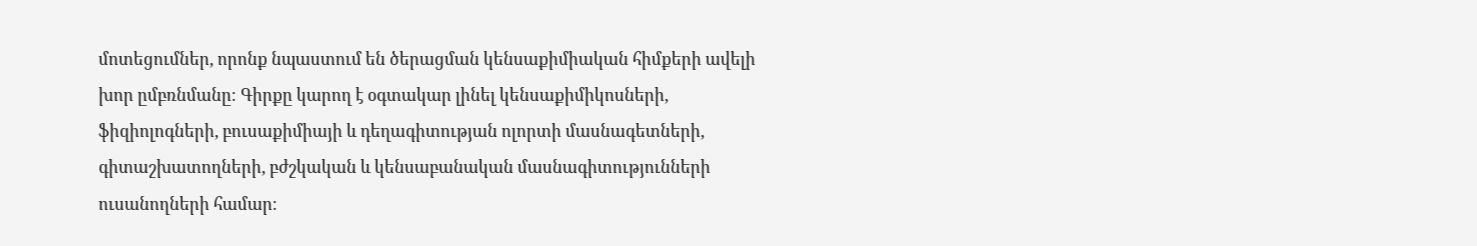մոտեցումներ, որոնք նպաստում են ծերացման կենսաքիմիական հիմքերի ավելի խոր ըմբռնմանը։ Գիրքը կարող է օգտակար լինել կենսաքիմիկոսների, ֆիզիոլոգների, բուսաքիմիայի և դեղագիտության ոլորտի մասնագետների, գիտաշխատողների, բժշկական և կենսաբանական մասնագիտությունների ուսանողների համար։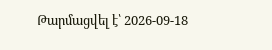Թարմացվել է՝ 2026-09-18